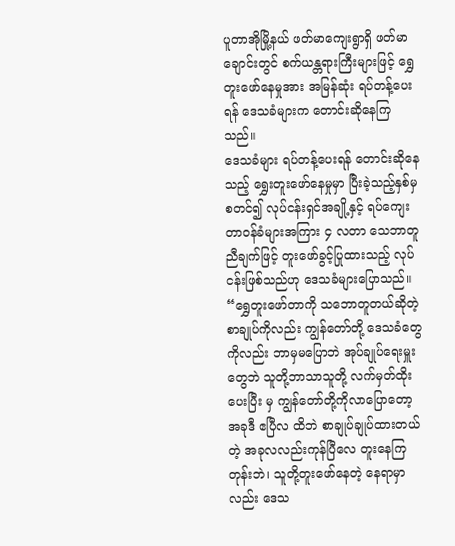ပူတာအိုမြို့နယ် ဖတ်မာကျေးရွာရှိ ဖတ်မာချောင်းတွင် စက်ယန္တရားကြီးများဖြင့် ရွှေတူးဖော်နေမှုအား အမြန်ဆုံး ရပ်တန့်ပေးရန် ဒေသခံများက တောင်းဆိုနေကြသည်။
ဒေသခံများ ရပ်တန့်ပေးရန် တောင်းဆိုနေသည့် ရွှေးတူးဖော်နေမှုမှာ ပြီးခဲ့သည့်နှစ်မှစတင်၍ လုပ်ငန်းရှင်အချို့နှင့် ရပ်ကျေးတာဝန်ခံများအကြား ၄ လတာ သေဘာတူညီချက်ဖြင့် တူးဖော်ခွင့်ပြုထားသည့် လုပ်ငန်းဖြစ်သည်ဟု ဒေသခံများပြောသည်။
“ရွှေတူးဖော်တာကို သဘောတူတယ်ဆိုတဲ့စာချုပ်ကိုလည်း ကျွန်တော်တို့ ဒေသခံတွေကိုလည်း ဘာမှမပြောဘဲ အုပ်ချုပ်ရေးမှူးတွေဘဲ သူတို့ဘာသာသူတို့ လက်မှတ်ထိုးပေးပြီး မှ ကျွန်တော်တို့ကိုလာပြောတော့ အခုဒီ ဧပြီလ ထိဘဲ စာချုပ်ချုပ်ထားတယ်တဲ့ အခုလလည်းကုန်ပြီလေ တူးနေကြတုန်းဘဲ၊ သူတို့တူးဖော်နေတဲ့ နေရာမှာ လည်း ဒေသ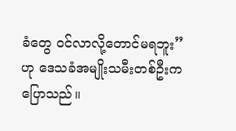ခံတွေ ဝင်လာလို့တောင်မရဘူး” ဟု ဒေသခံအမျိုးသမီးတစ်ဦးက ပြောသည်။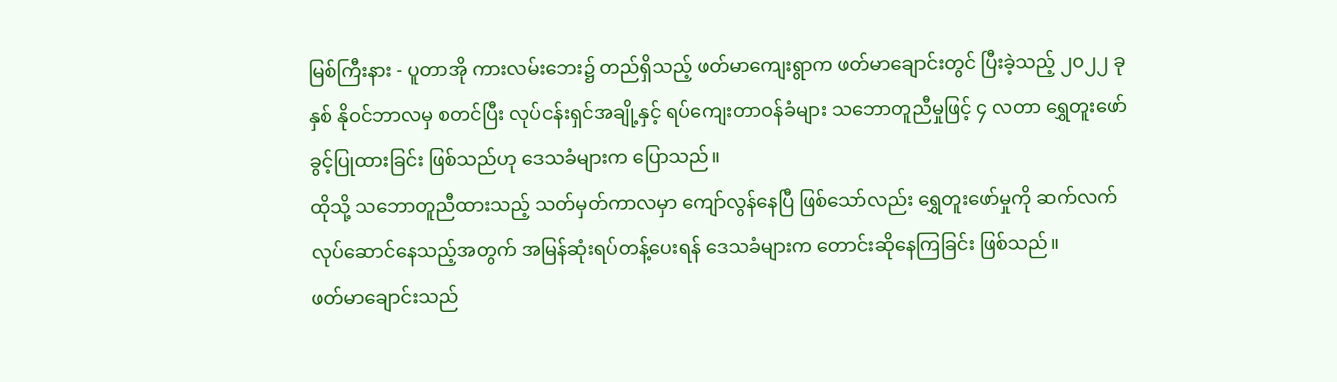မြစ်ကြီးနား - ပူတာအို ကားလမ်းဘေး၌ တည်ရှိသည့် ဖတ်မာကျေးရွာက ဖတ်မာချောင်းတွင် ပြီးခဲ့သည့် ၂၀၂၂ ခုနှစ် နိုဝင်ဘာလမှ စတင်ပြီး လုပ်ငန်းရှင်အချို့နှင့် ရပ်ကျေးတာဝန်ခံများ သဘောတူညီမှုဖြင့် ၄ လတာ ရွှေတူးဖော်ခွင့်ပြုထားခြင်း ဖြစ်သည်ဟု ဒေသခံများက ပြောသည်။
ထိုသို့ သဘောတူညီထားသည့် သတ်မှတ်ကာလမှာ ကျော်လွန်နေပြီ ဖြစ်သော်လည်း ရွှေတူးဖော်မှုကို ဆက်လက် လုပ်ဆောင်နေသည့်အတွက် အမြန်ဆုံးရပ်တန့်ပေးရန် ဒေသခံများက တောင်းဆိုနေကြခြင်း ဖြစ်သည်။
ဖတ်မာချောင်းသည်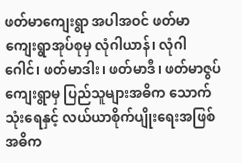ဖတ်မာကျေးရွာ အပါအဝင် ဖတ်မာကျေးရွာအုပ်စုမှ လုံဂါယာန်၊ လုံဂါဂေါင်၊ ဖတ်မာဒါး၊ ဖတ်မာဒီ၊ ဖတ်မာဇွပ် ကျေးရွာမှ ပြည်သူများအဓိက သောက်သုံးရေနှင့် လယ်ယာစိုက်ပျိုးရေးအဖြစ် အဓိက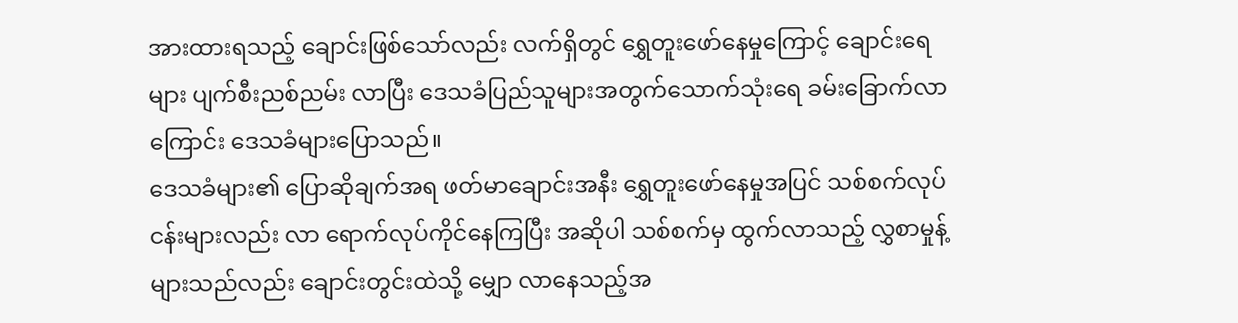အားထားရသည့် ချောင်းဖြစ်သော်လည်း လက်ရှိတွင် ရွှေတူးဖော်နေမှုကြောင့် ချောင်းရေများ ပျက်စီးညစ်ညမ်း လာပြီး ဒေသခံပြည်သူများအတွက်သောက်သုံးရေ ခမ်းခြောက်လာကြောင်း ဒေသခံများပြောသည်။
ဒေသခံများ၏ ပြောဆိုချက်အရ ဖတ်မာချောင်းအနီး ရွှေတူးဖော်နေမှုအပြင် သစ်စက်လုပ်ငန်းများလည်း လာ ရောက်လုပ်ကိုင်နေကြပြီး အဆိုပါ သစ်စက်မှ ထွက်လာသည့် လွှစာမှုန့်များသည်လည်း ချောင်းတွင်းထဲသို့ မျှော လာနေသည့်အ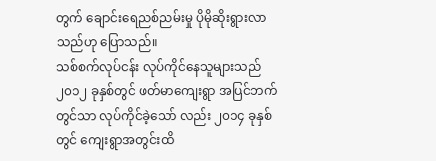တွက် ချောင်းရေညစ်ညမ်းမှု ပိုမိုဆိုးရွားလာသည်ဟု ပြောသည်။
သစ်စက်လုပ်ငန်း လုပ်ကိုင်နေသူများသည် ၂၀၁၂ ခုနှစ်တွင် ဖတ်မာကျေးရွာ အပြင်ဘက်တွင်သာ လုပ်ကိုင်ခဲ့သော် လည်း ၂၀၁၄ ခုနှစ်တွင် ကျေးရွာအတွင်းထိ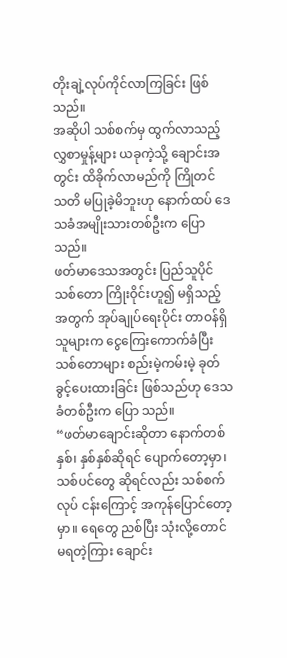တိုးချဲ့လုပ်ကိုင်လာကြခြင်း ဖြစ်သည်။
အဆိုပါ သစ်စက်မှ ထွက်လာသည့် လွှစာမှုန့်များ ယခုကဲ့သို့ ချောင်းအတွင်း ထိခိုက်လာမည်ကို ကြိုတင် သတိ မပြုခဲ့မိဘူးဟု နောက်ထပ် ဒေသခံအမျိုးသားတစ်ဦးက ပြောသည်။
ဖတ်မာဒေသအတွင်း ပြည်သူပိုင်သစ်တော ကြိုးဝိုင်းဟူ၍ မရှိသည့်အတွက် အုပ်ချုပ်ရေးပိုင်း တာဝန်ရှိသူများက ငွေကြေးကောက်ခံပြီး သစ်တောများ စည်းမဲ့ကမ်းမဲ့ ခုတ်ခွင့်ပေးထားခြင်း ဖြစ်သည်ဟု ဒေသခံတစ်ဦးက ပြော သည်။
“ဖတ်မာချောင်းဆိုတာ နောက်တစ်နှစ်၊ နှစ်နှစ်ဆိုရင် ပျောက်တော့မှာ၊ သစ်ပင်တွေ ဆိုရင်လည်း သစ်စက်လုပ် ငန်းကြောင့် အကုန်ပြောင်တော့မှာ။ ရေတွေ ညစ်ပြီး သုံးလို့တောင် မရတဲ့ကြား ချောင်း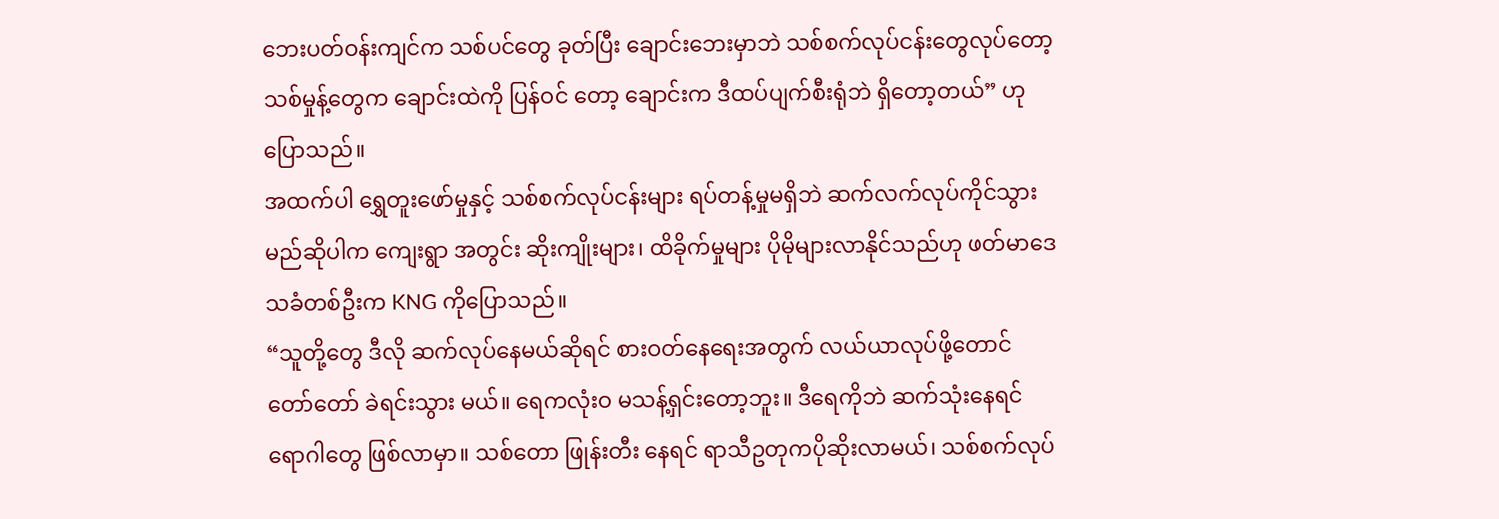ဘေးပတ်ဝန်းကျင်က သစ်ပင်တွေ ခုတ်ပြီး ချောင်းဘေးမှာဘဲ သစ်စက်လုပ်ငန်းတွေလုပ်တော့ သစ်မှုန့်တွေက ချောင်းထဲကို ပြန်ဝင် တော့ ချောင်းက ဒီထပ်ပျက်စီးရုံဘဲ ရှိတော့တယ်” ဟု ပြောသည်။
အထက်ပါ ရွှေတူးဖော်မှုနှင့် သစ်စက်လုပ်ငန်းများ ရပ်တန့်မှုမရှိဘဲ ဆက်လက်လုပ်ကိုင်သွားမည်ဆိုပါက ကျေးရွာ အတွင်း ဆိုးကျိုးများ၊ ထိခိုက်မှုများ ပိုမိုများလာနိုင်သည်ဟု ဖတ်မာဒေသခံတစ်ဦးက KNG ကိုပြောသည်။
“သူတို့တွေ ဒီလို ဆက်လုပ်နေမယ်ဆိုရင် စားဝတ်နေရေးအတွက် လယ်ယာလုပ်ဖို့တောင် တော်တော် ခဲရင်းသွား မယ်။ ရေကလုံးဝ မသန့်ရှင်းတော့ဘူး။ ဒီရေကိုဘဲ ဆက်သုံးနေရင် ရောဂါတွေ ဖြစ်လာမှာ။ သစ်တော ဖြုန်းတီး နေရင် ရာသီဥတုကပိုဆိုးလာမယ်၊ သစ်စက်လုပ်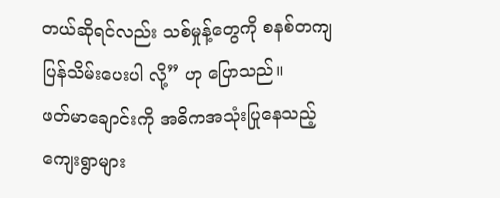တယ်ဆိုရင်လည်း သစ်မှုန့်တွေကို စနစ်တကျ ပြန်သိမ်းပေးပါ လို့” ဟု ပြောသည်။
ဖတ်မာချောင်းကို အဓိကအသုံးပြုနေသည့် ကျေးရွာများ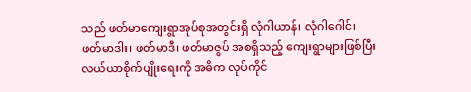သည် ဖတ်မာကျေးရွာအုပ်စုအတွင်းရှိ လုံဂါယာန်၊ လုံဂါဂေါင်၊ ဖတ်မာဒါး၊ ဖတ်မာဒီ၊ ဖတ်မာဇွပ် အစရှိသည့် ကျေးရွာများဖြစ်ပြီး လယ်ယာစိုက်ပျိုးရေးကို အဓိက လုပ်ကိုင်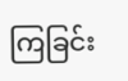ကြခြင်း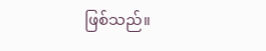ဖြစ်သည်။